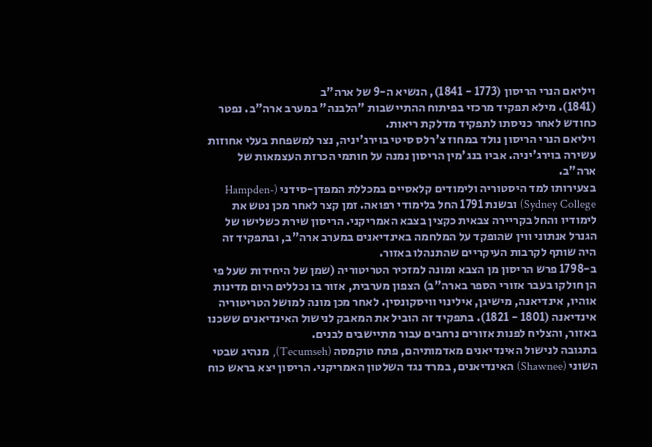ויליאם הנרי הריסון (1773 - 1841), הנשיא ה-9 של ארה"ב
(1841). מילא תפקיד מרכזי בפיתוח ההתיישבות "הלבנה" במערב ארה"ב. נפטר כחודש לאחר כניסתו לתפקיד מדלקת ריאות.
ויליאם הנרי הריסון נולד במחוז צ'רלס סיטי בוירג'יניה, נצר למשפחת בעלי אחוזות עשירה בוירג'יניה. אביו בנג'מין הריסון נמנה על חותמי הכרזת העצמאות של ארה"ב.
בצעירותו למד היסטוריה ולימודים קלאסיים במכללת המפדן-סידני (Hampden-Sydney College) ובשנת 1791 החל בלימודי רפואה. זמן קצר לאחר מכן נטש את לימודיו והחל בקריירה צבאית כקצין בצבא האמריקני. הריסון שירת כשלישו של הגנרל אנתוני ווין שהופקד על המלחמה באינדיאנים במערב ארה"ב, ובתפקיד זה היה שותף לקרבות העיקריים שהתנהלו באזור.
ב-1798 פרש הריסון מן הצבא ומונה למזכיר הטריטוריה (שמן של היחידות שעל פי הן חולקו בעבר אזורי הספר בארה"ב) הצפון מערבית, אזור בו נכללים היום מדינות אוהיו, אינדיאנה, מישיגן, אילינוי וויסקונסין. לאחר מכן מונה למושל הטריטוריה אינדיאנה (1801 - 1821). בתפקיד זה הוביל את המאבק לנישול האינדיאנים ששכנו
באזור, והצליח לפנות אזורים נרחבים עבור מתיישבים לבנים.
בתגובה לנישול האינדיאנים מאדמותיהם, פתח טוקמסה (Tecumseh), מנהיג שבטי השוני (Shawnee) האינדיאנים, במרד נגד השלטון האמריקני. הריסון יצא בראש כוח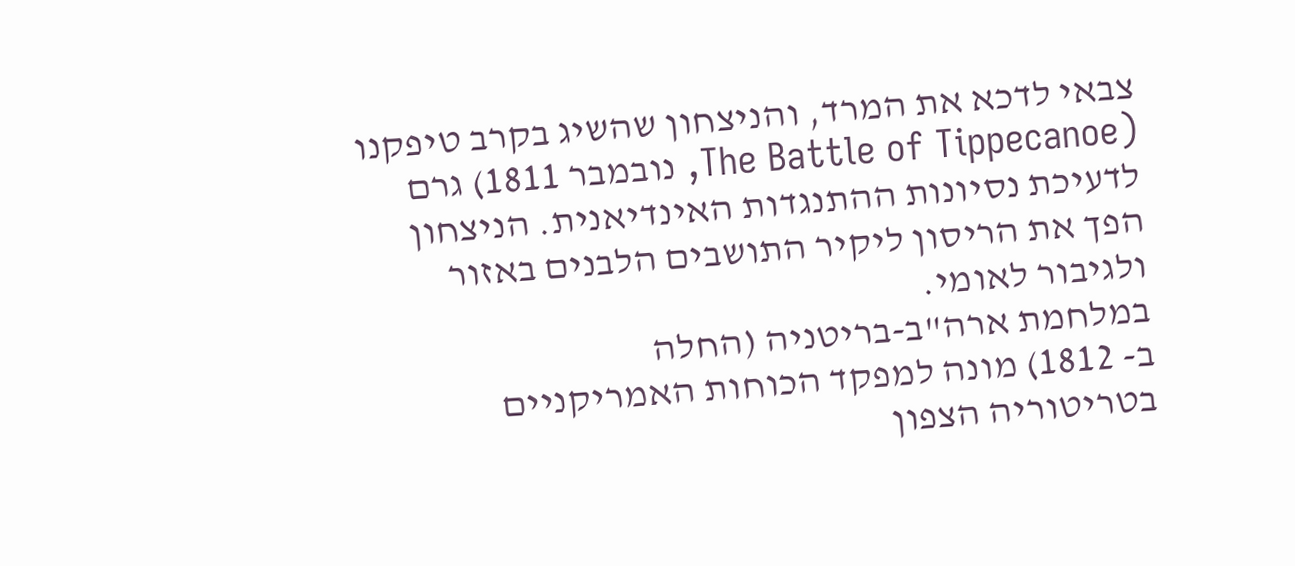צבאי לדכא את המרד, והניצחון שהשיג בקרב טיפקנו (The Battle of Tippecanoe, נובמבר 1811) גרם לדעיכת נסיונות ההתנגדות האינדיאנית. הניצחון הפך את הריסון ליקיר התושבים הלבנים באזור ולגיבור לאומי.
במלחמת ארה"ב-בריטניה (החלה
ב- 1812) מונה למפקד הכוחות האמריקניים בטריטוריה הצפון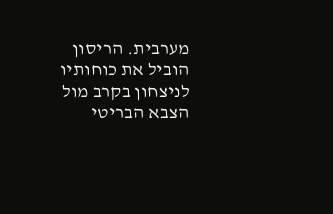מערבית. הריסון הוביל את כוחותיו לניצחון בקרב מול הצבא הבריטי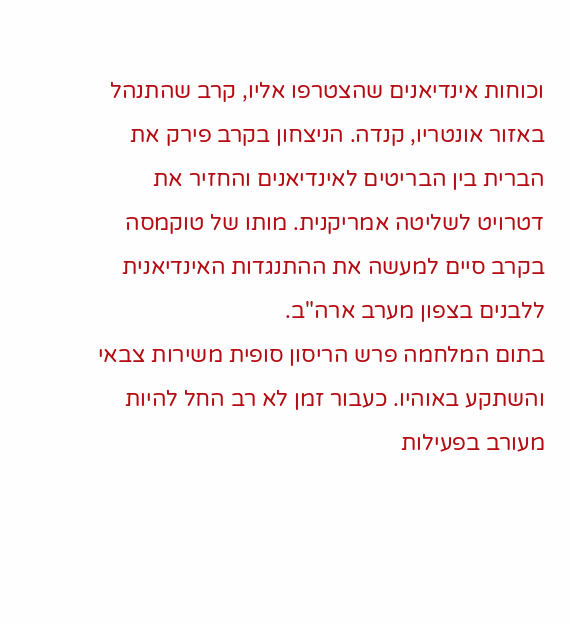וכוחות אינדיאנים שהצטרפו אליו, קרב שהתנהל באזור אונטריו, קנדה. הניצחון בקרב פירק את הברית בין הבריטים לאינדיאנים והחזיר את דטרויט לשליטה אמריקנית. מותו של טוקמסה בקרב סיים למעשה את ההתנגדות האינדיאנית ללבנים בצפון מערב ארה"ב.
בתום המלחמה פרש הריסון סופית משירות צבאי והשתקע באוהיו. כעבור זמן לא רב החל להיות מעורב בפעילות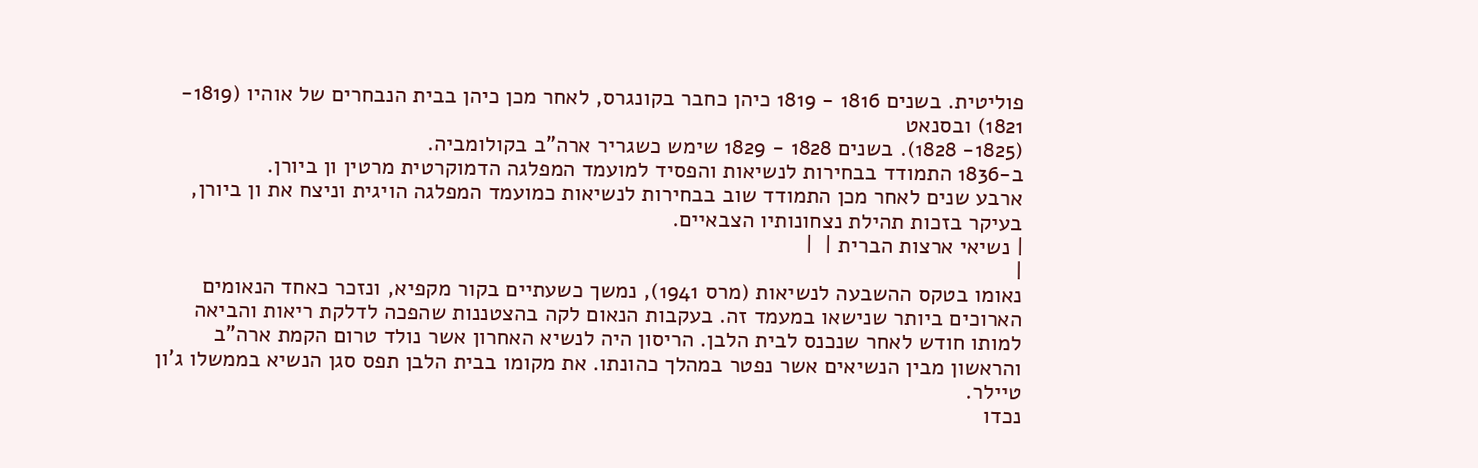פוליטית. בשנים 1816 - 1819 כיהן כחבר בקונגרס, לאחר מכן כיהן בבית הנבחרים של אוהיו (1819- 1821) ובסנאט
(1825- 1828). בשנים 1828 - 1829 שימש כשגריר ארה"ב בקולומביה.
ב-1836 התמודד בבחירות לנשיאות והפסיד למועמד המפלגה הדמוקרטית מרטין ון ביורן.
ארבע שנים לאחר מכן התמודד שוב בבחירות לנשיאות כמועמד המפלגה הויגית וניצח את ון ביורן, בעיקר בזכות תהילת נצחונותיו הצבאיים.
| נשיאי ארצות הברית |  |
|
נאומו בטקס ההשבעה לנשיאות (מרס 1941), נמשך כשעתיים בקור מקפיא, ונזכר כאחד הנאומים הארוכים ביותר שנישאו במעמד זה. בעקבות הנאום לקה בהצטננות שהפכה לדלקת ריאות והביאה למותו חודש לאחר שנכנס לבית הלבן. הריסון היה לנשיא האחרון אשר נולד טרום הקמת ארה"ב והראשון מבין הנשיאים אשר נפטר במהלך כהונתו. את מקומו בבית הלבן תפס סגן הנשיא בממשלו ג'ון טיילר.
נכדו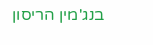בנג'מין הריסון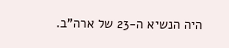היה הנשיא ה-23 של ארה"ב.